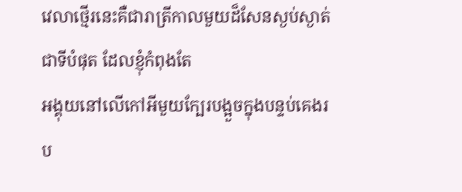វេលាថ្មើរនេះគឺជារាត្រីកាលមួយដ៏សែនស្ងប់ស្ងាត់ជាទីបំផុត ដែលខ្ញុំកំពុងតែ
អង្គុយនៅលើកៅអីមួយក្បែរបង្អួចក្នុងបន្ទប់គេងរប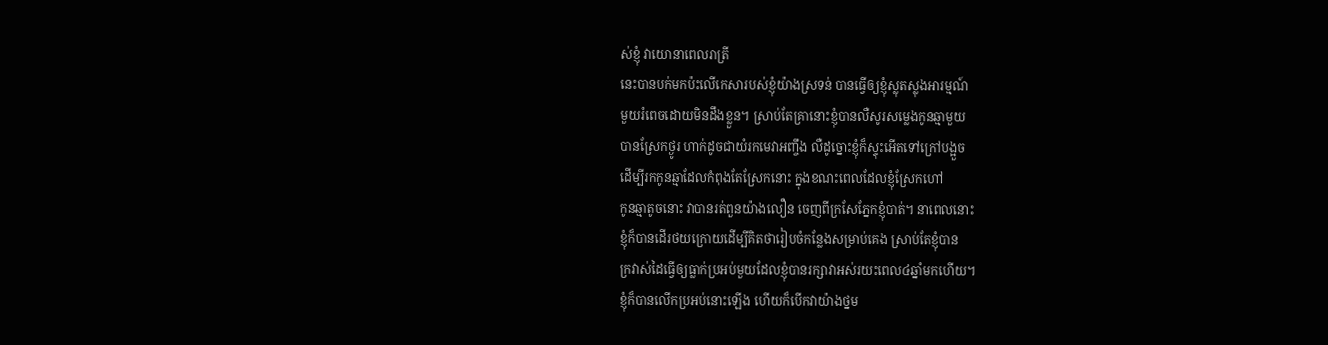ស់ខ្ញុំ វាយោនាពេលរាត្រី
នេះបានបក់មកប៉ះលើកេសារបស់ខ្ញុំយ៉ាងស្រទន់ បានធ្វើឲ្យខ្ញុំស្លុតស្លុងអារម្មណ៍
មួយរំពេចដោយមិនដឹងខ្លួន។ ស្រាប់តែគ្រានោះខ្ញុំបានលឺសូរសម្លេងកូនឆ្មាមួយ
បានស្រែកថ្ងូរ ហាក់ដូចជាយំរកមេវាអញ្ចឹង លឺដូច្នោះខ្ញុំក៏ស្ទុះអើតទៅក្រៅបង្អួច
ដើម្បីរកកូនឆ្មាដែលកំពុងតែស្រែកនោះ ក្នុងខណះពេលដែលខ្ញុំស្រែកហៅ
កូនឆ្មាតូចនោះ វាបានរត់ពួនយ៉ាងលឿន ចេញពីក្រសែភ្នែកខ្ញុំបាត់។ នាពេលនោះ
ខ្ញុំក៏បានដើរថយក្រោយដើម្បីគិតថារៀបចំកន្លែងសម្រាប់គេង ស្រាប់តែខ្ញុំបាន
ក្រវាស់ដៃធ្វើឲ្យធ្លាក់ប្រអប់មួយដែលខ្ញុំបានរក្សាវាអស់រយះពេល៤ឆ្នាំមកហើយ។
ខ្ញុំក៏បានលើកប្រអប់នោះឡើង ហើយក៏បើកវាយ៉ាងថ្នម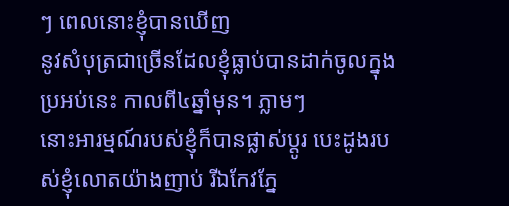ៗ ពេលនោះខ្ញុំបានឃើញ
នូវសំបុត្រជាច្រើនដែលខ្ញុំធ្លាប់បានដាក់ចូលក្នុងប្រអប់នេះ កាលពី៤ឆ្នាំមុន។ ភ្លាមៗ
នោះអារម្មណ៍របស់ខ្ញុំក៏បានផ្លាស់ប្តូរ បេះដូងរបស់ខ្ញុំលោតយ៉ាងញាប់ រីឯកែវភ្នែ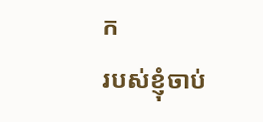ក
របស់ខ្ញុំចាប់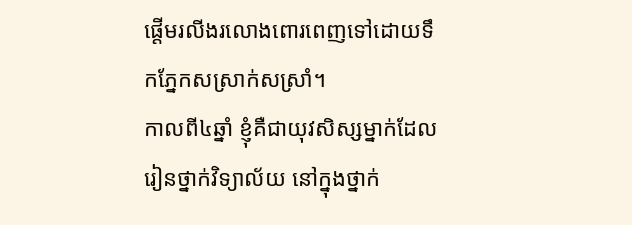ផ្តើមរលីងរលោងពោរពេញទៅដោយទឹកភ្នែកសស្រាក់សស្រាំ។
កាលពី៤ឆ្នាំ ខ្ញុំគឺជាយុវសិស្សម្នាក់ដែលរៀនថ្នាក់វិទ្យាល័យ នៅក្នុងថ្នាក់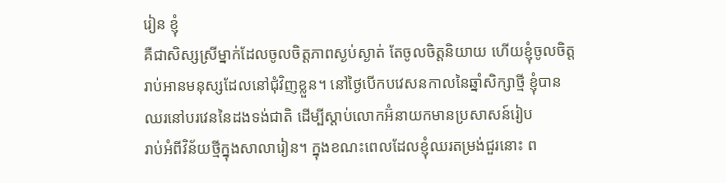រៀន ខ្ញុំ
គឺជាសិស្សស្រីម្នាក់ដែលចូលចិត្តភាពស្ងប់ស្ងាត់ តែចូលចិត្តនិយាយ ហើយខ្ញុំចូលចិត្ត
រាប់អានមនុស្សដែលនៅជុំវិញខ្លួន។ នៅថ្ងៃបើកបវេសនកាលនៃឆ្នាំសិក្សាថ្មី ខ្ញុំបាន
ឈរនៅបរវេននៃដងទង់ជាតិ ដើម្បីស្តាប់លោកអ៊ំនាយកមានប្រសាសន៍រៀប
រាប់អំពីវិន័យថ្មីក្នុងសាលារៀន។ ក្នុងខណះពេលដែលខ្ញុំឈរតម្រង់ជួរនោះ ព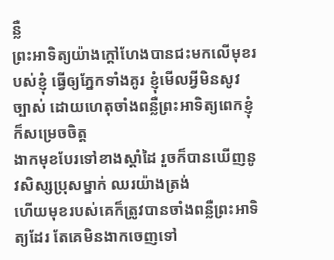ន្លឺ
ព្រះអាទិត្យយ៉ាងក្តៅហែងបានជះមកលើមុខរបស់ខ្ញុំ ធ្វើឲ្យភ្នែកទាំងគូរ ខ្ញុំមើលអ្វីមិនសូវច្បាស់ ដោយហេតុចាំងពន្លឺព្រះអាទិត្យពេកខ្ញុំក៏សម្រេចចិត្ត
ងាកមុខបែរទៅខាងស្តាំដៃ រួចក៏បានឃើញនូវសិស្សប្រុសម្នាក់ ឈរយ៉ាងត្រង់
ហើយមុខរបស់គេក៏ត្រូវបានចាំងពន្លឺព្រះអាទិត្យដែរ តែគេមិនងាកចេញទៅ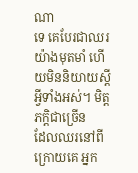ណា
ទេ គេបែរជាឈរយ៉ាងមុតមាំ ហើយមិននិយាយស្តីអ្វីទាំងអស់។ មិត្តភក្តិជាច្រើន
ដែលឈរនៅពីក្រោយគេ អ្នក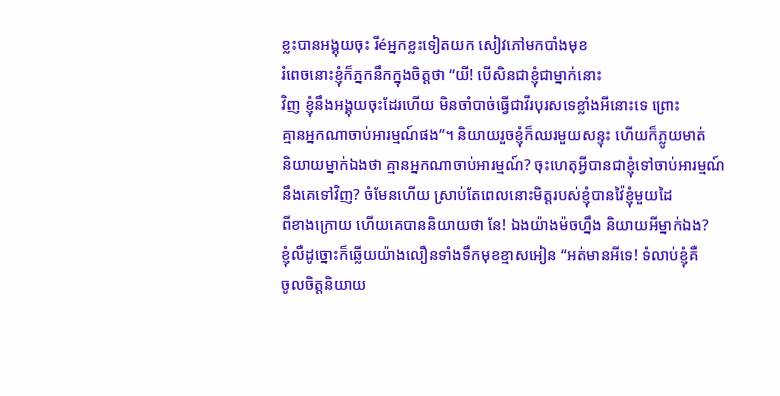ខ្លះបានអង្គុយចុះ រីéអ្នកខ្លះទៀតយក សៀវភៅមកបាំងមុខ
រំពេចនោះខ្ញុំក៏ភ្នកនឹកក្នុងចិត្តថា “យី! បើសិនជាខ្ញុំជាម្នាក់នោះ
វិញ ខ្ញុំនឹងអង្គុយចុះដែរហើយ មិនចាំបាច់ធ្វើជាវីរបុរសទេខ្លាំងអីនោះទេ ព្រោះ
គ្មានអ្នកណាចាប់អារម្មណ៍ផង”។ និយាយរួចខ្ញុំក៏ឈរមួយសន្ទុះ ហើយក៏ភ្លូយមាត់
និយាយម្នាក់ឯងថា គ្មានអ្នកណាចាប់អារម្មណ៍? ចុះហេតុអ្វីបានជាខ្ញុំទៅចាប់អារម្មណ៍
នឹងគេទៅវិញ? ចំមែនហើយ ស្រាប់តែពេលនោះមិត្តរបស់ខ្ញុំបានវ៉ៃខ្ញុំមួយដៃ
ពីខាងក្រោយ ហើយគេបាននិយាយថា នែ! ឯងយ៉ាងម៉ចហ្នឹង និយាយអីម្នាក់ឯង?
ខ្ញុំលឺដូច្នោះក៏ឆ្លើយយ៉ាងលឿនទាំងទឹកមុខខ្មាសអៀន “អត់មានអីទេ! ទំលាប់ខ្ញុំគឺ
ចូលចិត្តនិយាយ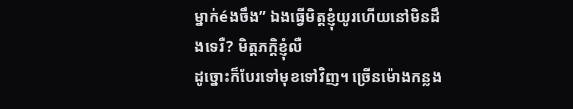ម្នាក់éងចឹង” ឯងធ្វើមិត្តខ្ញុំយូរហើយនៅមិនដឹងទេរឺ? មិត្តភក្តិខ្ញុំលឺ
ដូច្នោះក៏បែរទៅមុខទៅវិញ។ ច្រើនម៉ោងកន្លង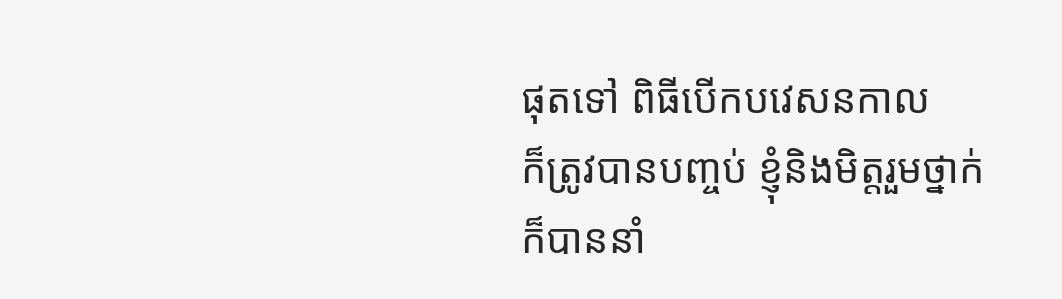ផុតទៅ ពិធីបើកបវេសនកាល
ក៏ត្រូវបានបញ្ចប់ ខ្ញុំនិងមិត្តរួមថ្នាក់ក៏បាននាំ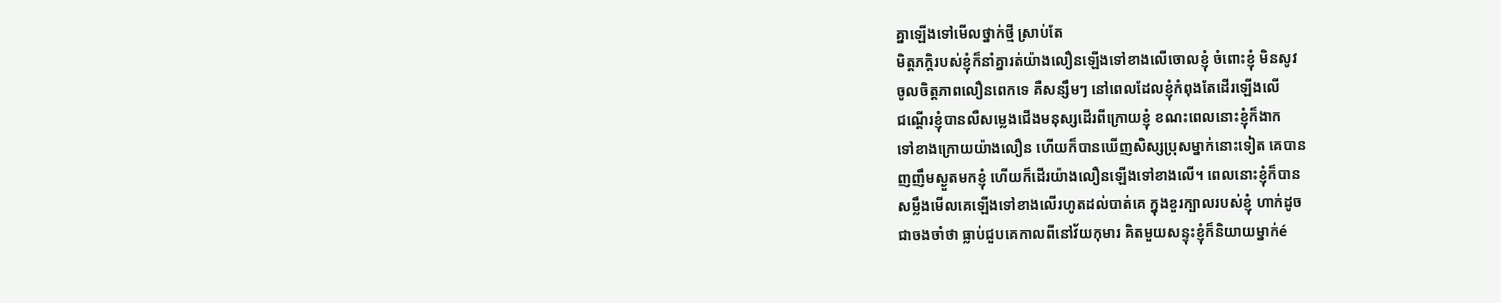គ្នាឡើងទៅមើលថ្នាក់ថ្មី ស្រាប់តែ
មិត្តភក្តិរបស់ខ្ញុំក៏នាំគ្នារត់យ៉ាងលឿនឡើងទៅខាងលើចោលខ្ញុំ ចំពោះខ្ញុំ មិនសូវ
ចូលចិត្តភាពលឿនពេកទេ គឺសន្សឹមៗ នៅពេលដែលខ្ញុំកំពុងតែដើរឡើងលើ
ជណ្តើរខ្ញុំបានលឺសម្លេងជើងមនុស្សដើរពីក្រោយខ្ញុំ ខណះពេលនោះខ្ញុំក៏ងាក
ទៅខាងក្រោយយ៉ាងលឿន ហើយក៏បានឃើញសិស្សប្រុសម្នាក់នោះទៀត គេបាន
ញញឹមស្ងួតមកខ្ញុំ ហើយក៏ដើរយ៉ាងលឿនឡើងទៅខាងលើ។ ពេលនោះខ្ញុំក៏បាន
សម្លឹងមើលគេឡើងទៅខាងលើរហូតដល់បាត់គេ ក្នុងខួរក្បាលរបស់ខ្ញុំ ហាក់ដូច
ជាចងចាំថា ធ្លាប់ជួបគេកាលពីនៅវ័យកុមារ គិតមួយសន្ទុះខ្ញុំក៏និយាយម្នាក់é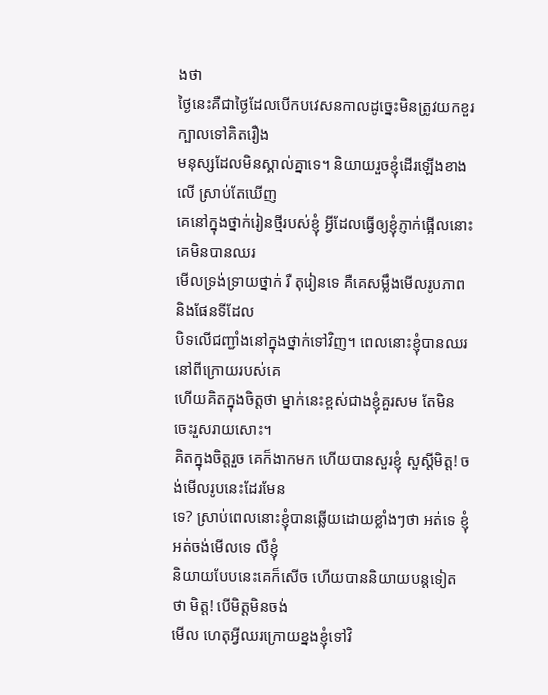ងថា
ថ្ងៃនេះគឺជាថ្ងៃដែលបើកបវេសនកាលដូច្នេះមិនត្រូវយកខួរក្បាលទៅគិតរឿង
មនុស្សដែលមិនស្គាល់គ្នាទេ។ និយាយរួចខ្ញុំដើរឡើងខាងលើ ស្រាប់តែឃើញ
គេនៅក្នុងថ្នាក់រៀនថ្មីរបស់ខ្ញុំ អ្វីដែលធ្វើឲ្យខ្ញុំភ្ញាក់ផ្អើលនោះ គេមិនបានឈរ
មើលទ្រង់ទ្រាយថ្នាក់ រឺ តុរៀនទេ គឺគេសម្លឹងមើលរូបភាព និងផែនទីដែល
បិទលើជញ្ជាំងនៅក្នុងថ្នាក់ទៅវិញ។ ពេលនោះខ្ញុំបានឈរនៅពីក្រោយរបស់គេ
ហើយគិតក្នុងចិត្តថា ម្នាក់នេះខ្ពស់ជាងខ្ញុំគួរសម តែមិនចេះរួសរាយសោះ។
គិតក្នុងចិត្តរួច គេក៏ងាកមក ហើយបានសួរខ្ញុំ សួស្តីមិត្ត! ចង់មើលរូបនេះដែរមែន
ទេ? ស្រាប់ពេលនោះខ្ញុំបានឆ្លើយដោយខ្លាំងៗថា អត់ទេ ខ្ញុំអត់ចង់មើលទេ លឺខ្ញុំ
និយាយបែបនេះគេក៏សើច ហើយបាននិយាយបន្តទៀតថា មិត្ត! បើមិត្តមិនចង់
មើល ហេតុអ្វីឈរក្រោយខ្នងខ្ញុំទៅវិ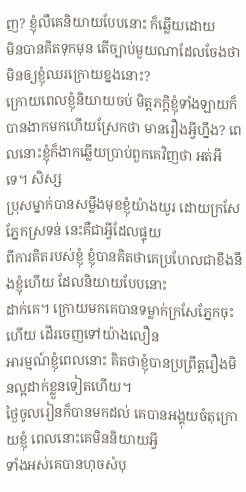ញ? ខ្ញុំលឺគេនិយាយបែបនោះ ក៏ឆ្លើយដោយ
មិនបានគិតទុកមុន តើច្បាប់មួយណាដែលចែងថា មិនឲ្យខ្ញុំឈរក្រោយខ្នងនោះ?
ក្រោយពេលខ្ញុំនិយាយចប់ មិត្តភក្តិខ្ញុំទាំងឡាយក៏បានងាកមកហើយស្រែកថា មានរឿងអ្វីហ្នឹង? ពេលនោះខ្ញុំក៏ងាកឆ្លើយប្រាប់ពួកគេវិញថា អត់អីទេ។ សិស្ស
ប្រុសម្នាក់បានសម្លឹងមុខខ្ញុំយ៉ាងយូរ ដោយក្រសែភ្នែកស្រទន់ នេះគឺជាអ្វីដែលផ្ទុយ
ពីការគិតរបស់ខ្ញុំ ខ្ញុំបានគិតថាគេប្រហែលជាខឹងនឹងខ្ញុំហើយ ដែលនិយាយបែបនោះ
ដាក់គេ។ ក្រោយមកគេបានទម្លាក់ក្រសែភ្នែកចុះហើយ ដើរចេញទៅយ៉ាងលឿន
អារម្មណ៍ខ្ញុំពេលនោះ គិតថាខ្ញុំបានប្រព្រឹត្តរឿងមិនល្អដាក់ខ្លួនទៀតហើយ។
ថ្ងៃចូលរៀនក៏បានមកដល់ គេបានអង្គុយចំតុក្រោយខ្ញុំ ពេលនោះគេមិននិយាយអ្វី
ទាំងអស់គេបានហុចសំបុ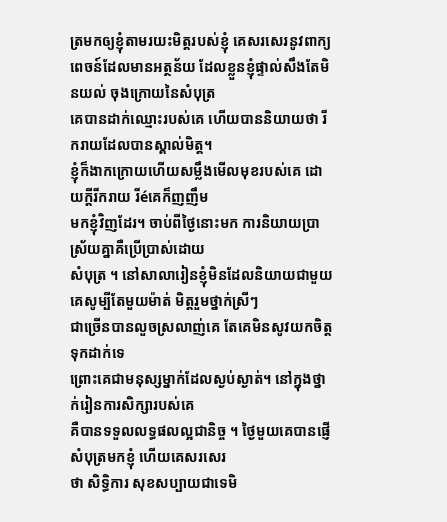ត្រមកឲ្យខ្ញុំតាមរយះមិត្តរបស់ខ្ញុំ គេសរសេរនូវពាក្យ
ពេចន៍ដែលមានអត្ថន័យ ដែលខ្លួនខ្ញុំផ្ទាល់សឹងតែមិនយល់ ចុងក្រោយនៃសំបុត្រ
គេបានដាក់ឈ្មោះរបស់គេ ហើយបាននិយាយថា រីករាយដែលបានស្គាល់មិត្ត។
ខ្ញុំក៏ងាកក្រោយហើយសម្លឹងមើលមុខរបស់គេ ដោយក្តីរីករាយ រីéគេក៏ញញឹម
មកខ្ញុំវិញដែរ។ ចាប់ពីថ្ងៃនោះមក ការនិយាយប្រាស្រ័យគ្នាគឺប្រើប្រាស់ដោយ
សំបុត្រ ។ នៅសាលារៀនខ្ញុំមិនដែលនិយាយជាមួយគេសូម្បីតែមួយម៉ាត់ មិត្តរួមថ្នាក់ស្រីៗ
ជាច្រើនបានលួចស្រលាញ់គេ តែគេមិនសូវយកចិត្តទុកដាក់ទេ
ព្រោះគេជាមនុស្សម្នាក់ដែលស្ងប់ស្ងាត់។ នៅក្នុងថ្នាក់រៀនការសិក្សារបស់គេ
គឺបានទទួលលទ្ធផលល្អជានិច្ច ។ ថ្ងៃមួយគេបានផ្ញើសំបុត្រមកខ្ញុំ ហើយគេសរសេរ
ថា សិទ្ធិការ សុខសប្បាយជាទេមិ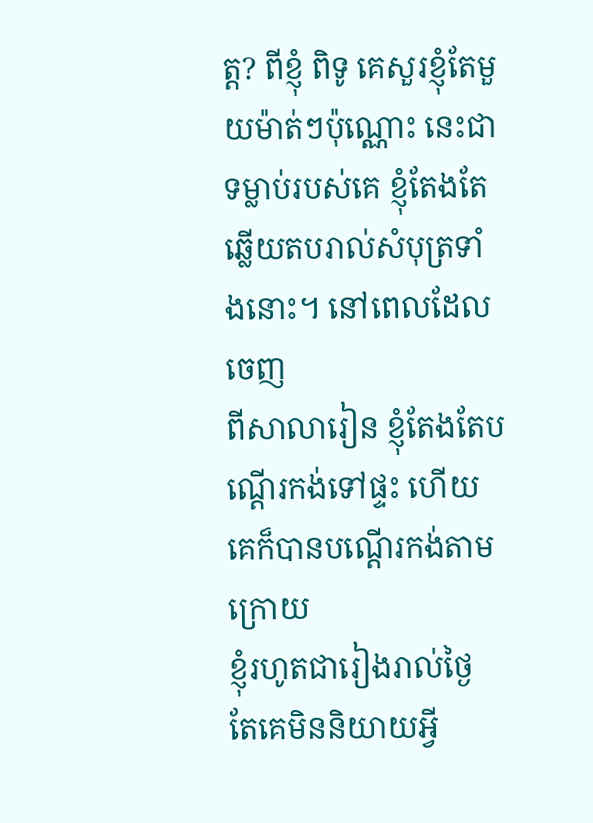ត្ត? ពីខ្ញុំ ពិទូ គេសួរខ្ញុំតែមួយម៉ាត់ៗប៉ុណ្ណោះ នេះជា
ទម្លាប់របស់គេ ខ្ញុំតែងតែឆ្លើយតបរាល់សំបុត្រទាំងនោះ។ នៅពេលដែលចេញ
ពីសាលារៀន ខ្ញុំតែងតែបណ្តើរកង់ទៅផ្ទះ ហើយគេក៏បានបណ្តើរកង់តាមក្រោយ
ខ្ញុំរហូតជារៀងរាល់ថ្ងៃ តែគេមិននិយាយអ្វី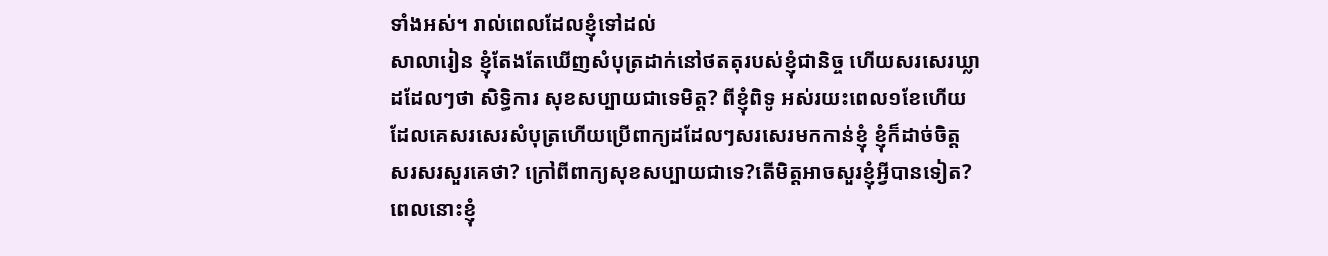ទាំងអស់។ រាល់ពេលដែលខ្ញុំទៅដល់
សាលារៀន ខ្ញុំតែងតែឃើញសំបុត្រដាក់នៅថតតុរបស់ខ្ញុំជានិច្ច ហើយសរសេរឃ្លា
ដដែលៗថា សិទ្ធិការ សុខសប្បាយជាទេមិត្ត? ពីខ្ញុំពិទូ អស់រយះពេល១ខែហើយ
ដែលគេសរសេរសំបុត្រហើយប្រើពាក្យដដែលៗសរសេរមកកាន់ខ្ញុំ ខ្ញុំក៏ដាច់ចិត្ត
សរសរសួរគេថា? ក្រៅពីពាក្យសុខសប្បាយជាទេ?តើមិត្តអាចសួរខ្ញុំអ្វីបានទៀត?
ពេលនោះខ្ញុំ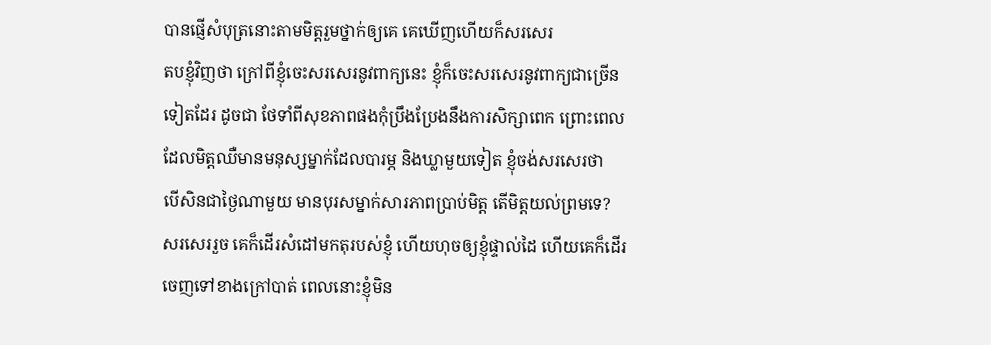បានផ្ញើសំបុត្រនោះតាមមិត្តរួមថ្នាក់ឲ្យគេ គេឃើញហើយក៏សរសេរ
តបខ្ញុំវិញថា ក្រៅពីខ្ញុំចេះសរសេរនូវពាក្យនេះ ខ្ញុំក៏ចេះសរសេរនូវពាក្យជាច្រើន
ទៀតដែរ ដូចជា ថែទាំពីសុខភាពផងកុំប្រឹងប្រែងនឹងការសិក្សាពេក ព្រោះពេល
ដែលមិត្តឈឺមានមនុស្សម្នាក់ដែលបារម្ភ និងឃ្លាមួយទៀត ខ្ញុំចង់សរសេរថា
បើសិនជាថ្ងៃណាមួយ មានបុរសម្នាក់សារភាពប្រាប់មិត្ត តើមិត្តយល់ព្រមទេ?
សរសេររួច គេក៏ដើរសំដៅមកតុរបស់ខ្ញុំ ហើយហុចឲ្យខ្ញុំផ្ទាល់ដៃ ហើយគេក៏ដើរ
ចេញទៅខាងក្រៅបាត់ ពេលនោះខ្ញុំមិន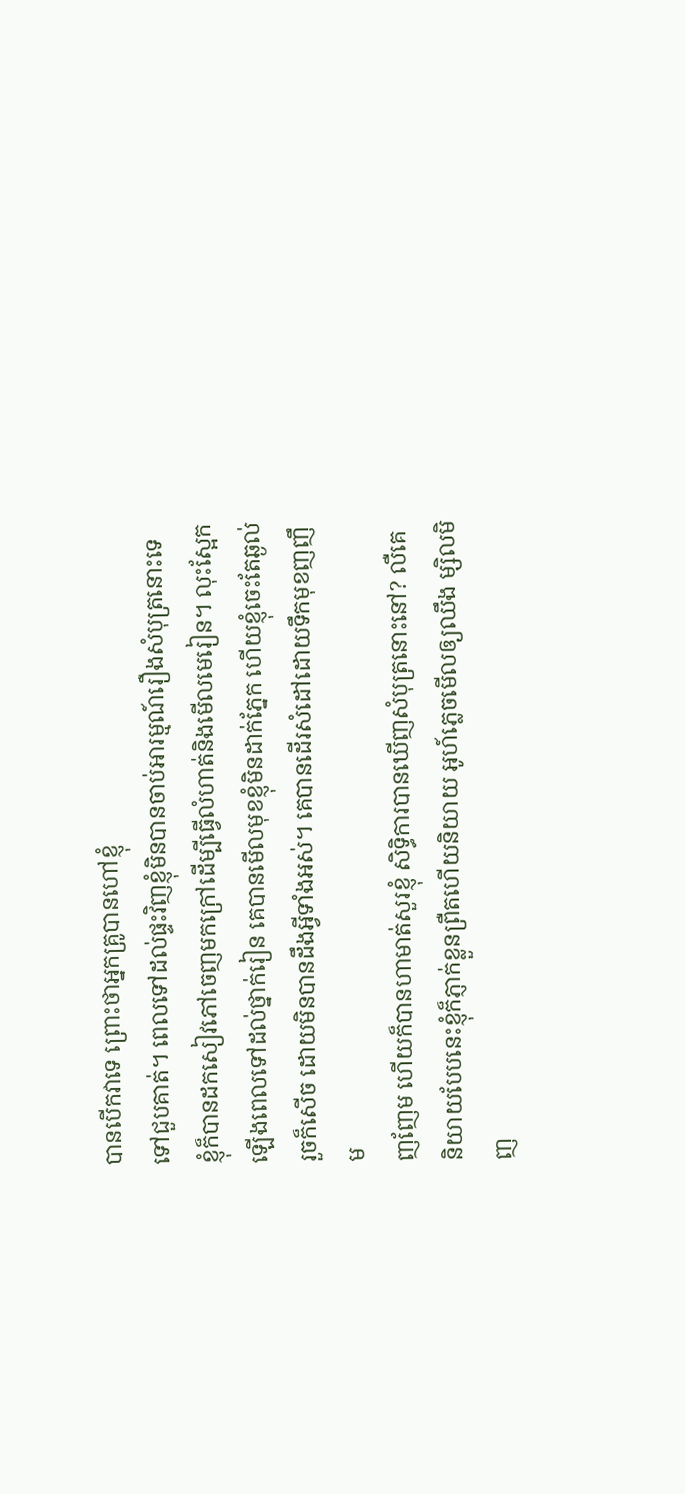បានបើកវាទេ ព្រោះថាអ្នកគ្រូបានហៅខ្ញុំ
ទៅជួបគាត់។ ពេលទៅដល់ផ្ទះវិញខ្ញុំមិនបានចាប់អារម្មណ៍រឿងសំបុត្រនោះទេ
ខ្ញុំក៏បានដកសៀវភៅចេញមកក្រៅដើម្បីធ្វើលំហាត់និងមើលមេរៀន។ លុះស្អែក
ឡើងពេលទៅដល់ថ្នាក់រៀន គេបានមើលមុខខ្ញុំមិនដាក់ភ្នែក ហើយខ្ញុំចេះតែឆ្ងល់
រួចក៏សើច ដោយមិនបានដឹងអ្វីទាំងអស់។ គេបានដើរសំដៅដោយទឹកមុខញញឹម
ញញែម ហើយក៏បានហាមាត់សួរខ្ញុំ សិទ្ធិការបានឃើញសំបុត្រនោះនៅ? លឺគេ
និយាយបែបនេះខ្ញុំក៏ភ្ញាក់ខ្លួនព្រឺតហើយនិយាយ អូហ៍ភ្លេចមើលឲ្យឈឹង ម្សិលមិញ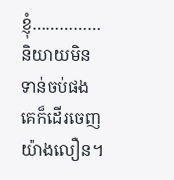ខ្ញុំ……………និយាយមិនទាន់ចប់ផងគេក៏ដើរចេញយ៉ាងលឿន។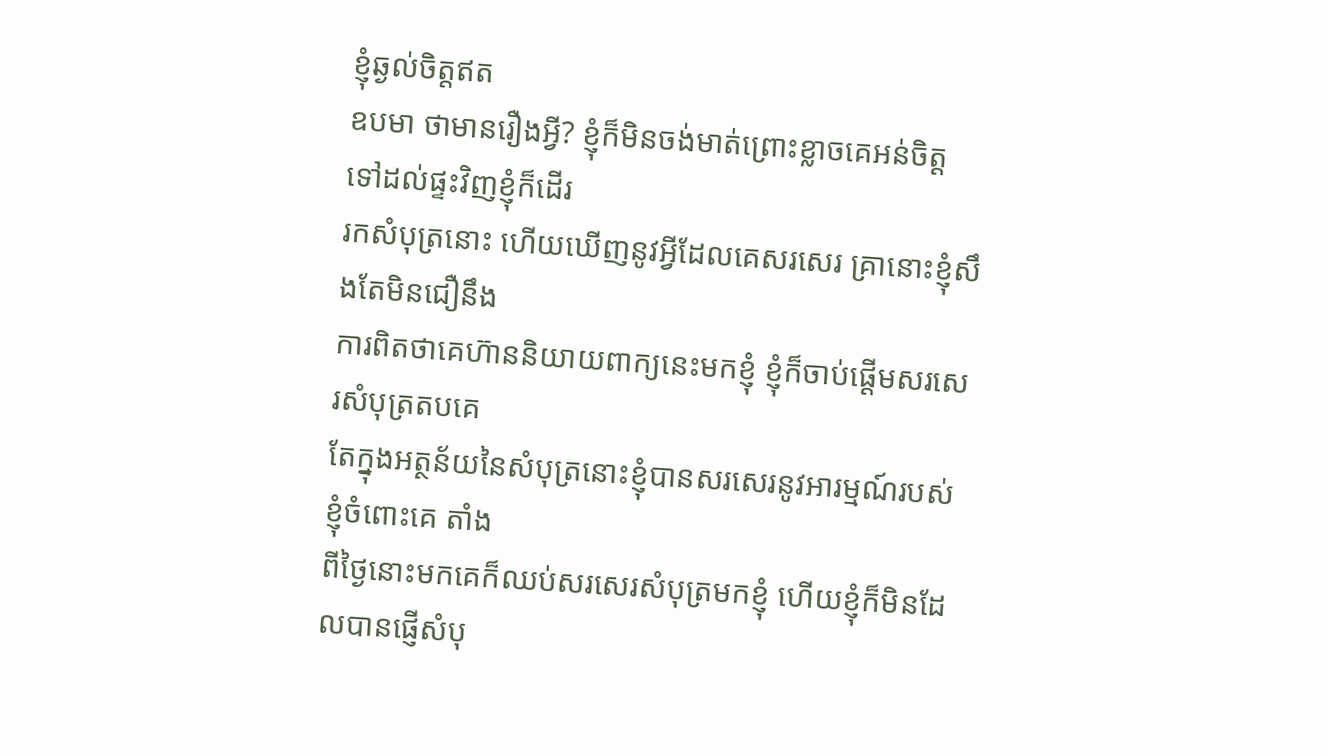ខ្ញុំឆ្ងល់ចិត្តឥត
ឧបមា ថាមានរឿងអ្វី? ខ្ញុំក៏មិនចង់មាត់ព្រោះខ្លាចគេអន់ចិត្ត ទៅដល់ផ្ទះវិញខ្ញុំក៏ដើរ
រកសំបុត្រនោះ ហើយឃើញនូវអ្វីដែលគេសរសេរ គ្រានោះខ្ញុំសឹងតែមិនជឿនឹង
ការពិតថាគេហ៊ាននិយាយពាក្យនេះមកខ្ញុំ ខ្ញុំក៏ចាប់ផ្តើមសរសេរសំបុត្រតបគេ
តែក្នុងអត្ថន័យនៃសំបុត្រនោះខ្ញុំបានសរសេរនូវអារម្មណ៍របស់ខ្ញុំចំពោះគេ តាំង
ពីថ្ងៃនោះមកគេក៏ឈប់សរសេរសំបុត្រមកខ្ញុំ ហើយខ្ញុំក៏មិនដែលបានផ្ញើសំបុ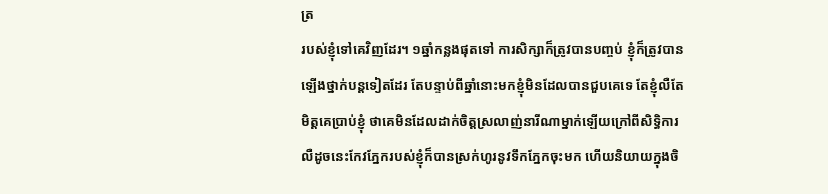ត្រ
របស់ខ្ញុំទៅគេវិញដែរ។ ១ឆ្នាំកន្លងផុតទៅ ការសិក្សាក៏ត្រូវបានបញ្ចប់ ខ្ញុំក៏ត្រូវបាន
ឡើងថ្នាក់បន្តទៀតដែរ តែបន្ទាប់ពីឆ្នាំនោះមកខ្ញុំមិនដែលបានជួបគេទេ តែខ្ញុំលឺតែ
មិត្តគេប្រាប់ខ្ញុំ ថាគេមិនដែលដាក់ចិត្តស្រលាញ់នារីណាម្នាក់ឡើយក្រៅពីសិទ្ធិការ
លឺដូចនេះកែវភ្នែករបស់ខ្ញុំក៏បានស្រក់ហូរនូវទឹកភ្នែកចុះមក ហើយនិយាយក្នុងចិ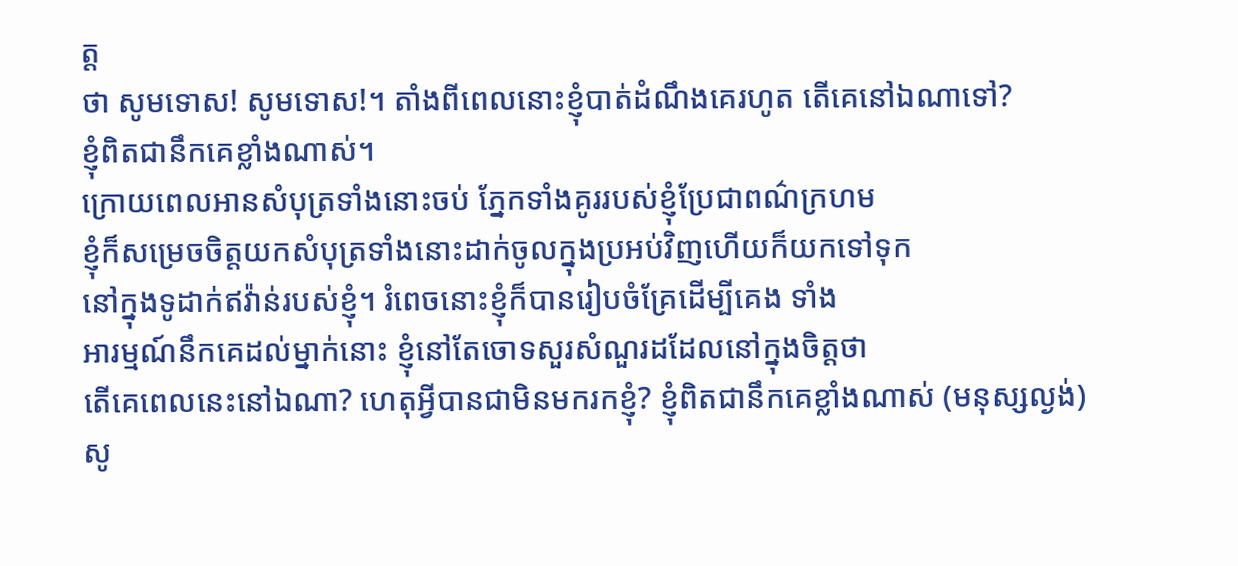ត្ត
ថា សូមទោស! សូមទោស!។ តាំងពីពេលនោះខ្ញុំបាត់ដំណឹងគេរហូត តើគេនៅឯណាទៅ?
ខ្ញុំពិតជានឹកគេខ្លាំងណាស់។
ក្រោយពេលអានសំបុត្រទាំងនោះចប់ ភ្នែកទាំងគូររបស់ខ្ញុំប្រែជាពណ៌ក្រហម
ខ្ញុំក៏សម្រេចចិត្តយកសំបុត្រទាំងនោះដាក់ចូលក្នុងប្រអប់វិញហើយក៏យកទៅទុក
នៅក្នុងទូដាក់ឥវ៉ាន់របស់ខ្ញុំ។ រំពេចនោះខ្ញុំក៏បានរៀបចំគ្រែដើម្បីគេង ទាំង
អារម្មណ៍នឹកគេដល់ម្នាក់នោះ ខ្ញុំនៅតែចោទសួរសំណួរដដែលនៅក្នុងចិត្តថា
តើគេពេលនេះនៅឯណា? ហេតុអ្វីបានជាមិនមករកខ្ញុំ? ខ្ញុំពិតជានឹកគេខ្លាំងណាស់ (មនុស្សល្ងង់)
សូ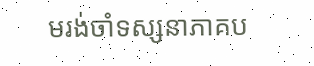មរង់ចាំទស្សនាភាគប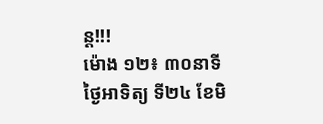ន្ត!!!
ម៉ោង ១២៖ ៣០នាទី
ថ្ងៃអាទិត្យ ទី២៤ ខែមិ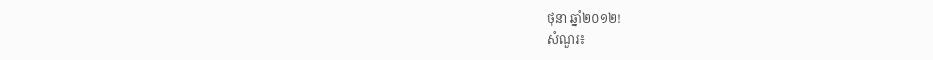ថុនា ឆ្នាំ២០១២!
សំណួរ៖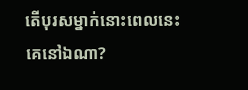តើបុរសម្នាក់នោះពេលនេះគេនៅឯណា?